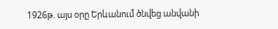1926թ. այս օրը Երևանում ծնվեց անվանի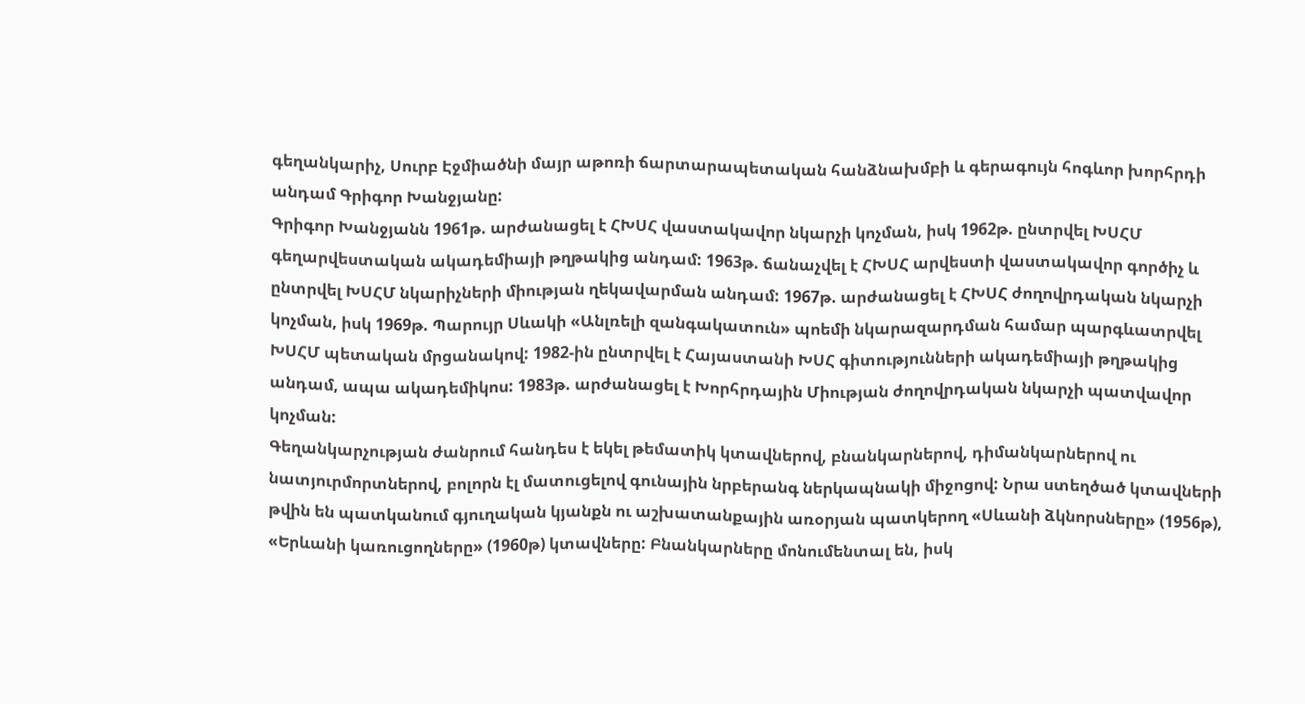գեղանկարիչ, Սուրբ Էջմիածնի մայր աթոռի ճարտարապետական հանձնախմբի և գերագույն հոգևոր խորհրդի անդամ Գրիգոր Խանջյանը:
Գրիգոր Խանջյանն 1961թ. արժանացել է ՀԽՍՀ վաստակավոր նկարչի կոչման, իսկ 1962թ. ընտրվել ԽՍՀՄ գեղարվեստական ակադեմիայի թղթակից անդամ: 1963թ. ճանաչվել է ՀԽՍՀ արվեստի վաստակավոր գործիչ և ընտրվել ԽՍՀՄ նկարիչների միության ղեկավարման անդամ: 1967թ. արժանացել է ՀԽՍՀ ժողովրդական նկարչի կոչման, իսկ 1969թ. Պարույր Սևակի «Անլռելի զանգակատուն» պոեմի նկարազարդման համար պարգևատրվել ԽՍՀՄ պետական մրցանակով: 1982-ին ընտրվել է Հայաստանի ԽՍՀ գիտությունների ակադեմիայի թղթակից անդամ, ապա ակադեմիկոս: 1983թ. արժանացել է Խորհրդային Միության ժողովրդական նկարչի պատվավոր կոչման:
Գեղանկարչության ժանրում հանդես է եկել թեմատիկ կտավներով, բնանկարներով, դիմանկարներով ու նատյուրմորտներով, բոլորն էլ մատուցելով գունային նրբերանգ ներկապնակի միջոցով: Նրա ստեղծած կտավների թվին են պատկանում գյուղական կյանքն ու աշխատանքային առօրյան պատկերող «Սևանի ձկնորսները» (1956թ), «Երևանի կառուցողները» (1960թ) կտավները: Բնանկարները մոնումենտալ են, իսկ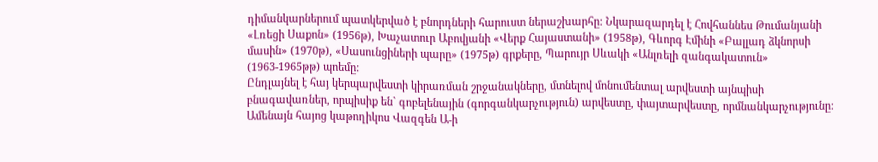դիմանկարներում պատկերված է բնորդների հարուստ ներաշխարհը: Նկարազարդել է Հովհաննես Թումանյանի «Լռեցի Սաքոն» (1956թ), Խաչատուր Աբովյանի «Վերք Հայաստանի» (1958թ), Գևորգ Էմինի «Բալլադ ձկնորսի մասին» (1970թ), «Սասունցիների պարը» (1975թ) գրքերը, Պարույր Սևակի «Անլռելի զանգակատուն» (1963-1965թթ) պոեմը:
Ընդլայնել է հայ կերպարվեստի կիրառման շրջանակները, մտնելով մոնումենտալ արվեստի այնպիսի բնագավառներ, որպիսիք են` գոբելենային (գորգանկարչություն) արվեստը, փայտարվեստը, որմնանկարչությունը: Ամենայն հայոց կաթողիկոս Վազգեն Ա-ի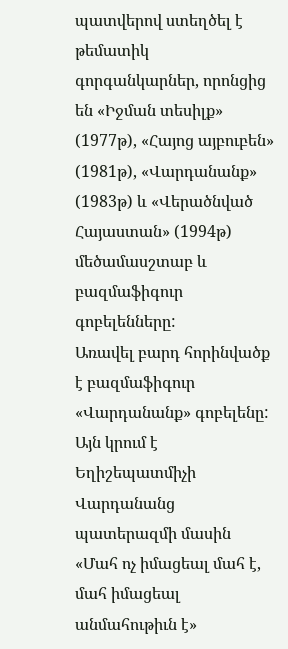պատվերով ստեղծել է թեմատիկ գորգանկարներ, որոնցից են «Իջման տեսիլք» (1977թ), «Հայոց այբուբեն» (1981թ), «Վարդանանք» (1983թ) և «Վերածնված Հայաստան» (1994թ) մեծամասշտաբ և բազմաֆիգուր գոբելենները:
Առավել բարդ հորինվածք է բազմաֆիգուր «Վարդանանք» գոբելենը: Այն կրում է Եղիշեպատմիչի Վարդանանց պատերազմի մասին «Մահ ոչ իմացեալ մահ է, մահ իմացեալ անմահութիւն է»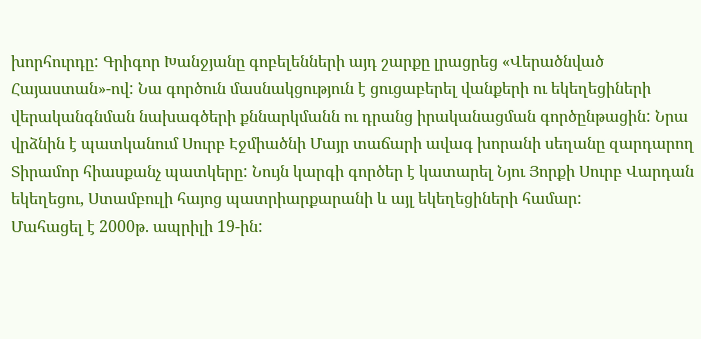խորհուրդը: Գրիգոր Խանջյանը գոբելենների այդ շարքը լրացրեց «Վերածնված Հայաստան»-ով: Նա գործուն մասնակցություն է ցուցաբերել վանքերի ու եկեղեցիների վերականգնման նախագծերի քննարկմանն ու դրանց իրականացման գործընթացին: Նրա վրձնին է պատկանում Սուրբ Էջմիածնի Մայր տաճարի ավագ խորանի սեղանը զարդարող Տիրամոր հիասքանչ պատկերը: Նույն կարգի գործեր է կատարել Նյու Յորքի Սուրբ Վարդան եկեղեցու, Ստամբուլի հայոց պատրիարքարանի և այլ եկեղեցիների համար:
Մահացել է 2000թ. ապրիլի 19-ին: